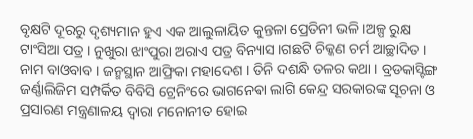ବୃକ୍ଷଟି ଦୂରରୁ ଦୃଶ୍ୟମାନ ହୁଏ ଏକ ଆଲୁଳାୟିତ କୁନ୍ତଳା ପ୍ରେତିନୀ ଭଳି ।ଅଳ୍ପ ରୁକ୍ଷ ଟାଂସିଆ ପତ୍ର । ନୁଖୁରା ଝାଂପୁରା ଅରାଏ ପତ୍ର ବିନ୍ୟାସ ।ଗଛଟି ଚିକ୍କଣ ଚର୍ମ ଆଚ୍ଛାଦିତ । ନାମ ବାଓବାବ । ଜନ୍ମସ୍ଥାନ ଆଫ୍ରିକା ମହାଦେଶ । ତିନି ଦଶନ୍ଧି ତଳର କଥା । ବ୍ରଡକାସ୍ଟିଙ୍ଗ ଜର୍ଣ୍ଣାଲିଜିମ ସମ୍ପର୍କିତ ବିବିସି ଟ୍ରେନିଂରେ ଭାଗନେଵା ଲାଗି କେନ୍ଦ୍ର ସରକାରଙ୍କ ସୂଚନା ଓ ପ୍ରସାରଣ ମନ୍ତ୍ରଣାଳୟ ଦ୍ୱାରା ମନୋନୀତ ହୋଇ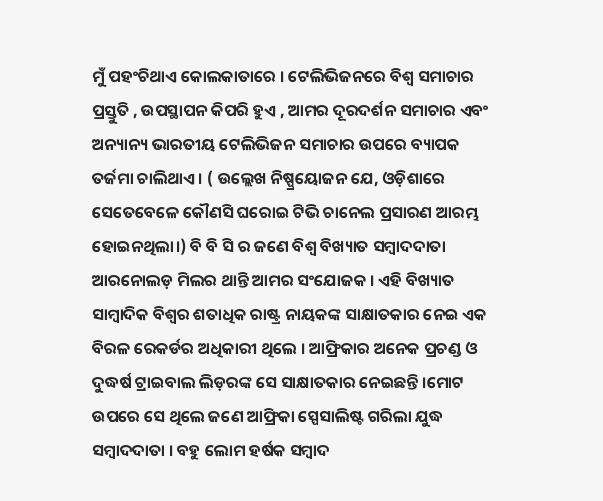ମୁଁ ପହଂଚିଥାଏ କୋଲକାତାରେ । ଟେଲିଭିଜନରେ ବିଶ୍ୱ ସମାଚାର ପ୍ରସ୍ତୁତି , ଉପସ୍ଥାପନ କିପରି ହୁଏ , ଆମର ଦୂରଦର୍ଶନ ସମାଚାର ଏବଂ ଅନ୍ୟାନ୍ୟ ଭାରତୀୟ ଟେଲିଭିଜନ ସମାଚାର ଉପରେ ବ୍ୟାପକ ତର୍ଜମା ଚାଲିଥାଏ । ( ଉଲ୍ଲେଖ ନିଷ୍ପ୍ରୟୋଜନ ଯେ, ଓଡ଼ିଶାରେ ସେତେବେଳେ କୌଣସି ଘରୋଇ ଟିଭି ଚାନେଲ ପ୍ରସାରଣ ଆରମ୍ଭ ହୋଇନଥିଲା।) ବି ବି ସି ର ଜଣେ ବିଶ୍ୱ ବିଖ୍ୟାତ ସମ୍ବାଦଦାତା ଆରନୋଲଡ଼ ମିଲର ଥାନ୍ତି ଆମର ସଂଯୋଜକ । ଏହି ବିଖ୍ୟାତ ସାମ୍ବାଦିକ ବିଶ୍ୱର ଶତାଧିକ ରାଷ୍ଟ୍ର ନାୟକଙ୍କ ସାକ୍ଷାତକାର ନେଇ ଏକ ବିରଳ ରେକର୍ଡର ଅଧିକାରୀ ଥିଲେ । ଆଫ୍ରିକାର ଅନେକ ପ୍ରଚଣ୍ଡ ଓ ଦୁଦ୍ଧର୍ଷ ଟ୍ରାଇବାଲ ଲିଡ଼ରଙ୍କ ସେ ସାକ୍ଷାତକାର ନେଇଛନ୍ତି ।ମୋଟ ଉପରେ ସେ ଥିଲେ ଜଣେ ଆଫ୍ରିକା ସ୍ପେସାଲିଷ୍ଟ ଗରିଲା ଯୁଦ୍ଧ ସମ୍ବାଦଦାତା । ବହୁ ଲୋମ ହର୍ଷକ ସମ୍ବାଦ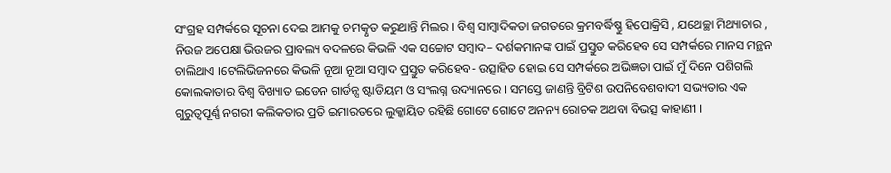ସଂଗ୍ରହ ସମ୍ପର୍କରେ ସୂଚନା ଦେଇ ଆମକୁ ଚମତ୍କୃତ କରୁଥାନ୍ତି ମିଲର । ବିଶ୍ୱ ସାମ୍ବାଦିକତା ଜଗତରେ କ୍ରମବର୍ଦ୍ଧିଷ୍ଣୁ ହିପୋକ୍ରିସି , ଯଥେଚ୍ଛା ମିଥ୍ୟାଚାର , ନିଉଜ ଅପେକ୍ଷା ଭିଉଜର ପ୍ରାବଲ୍ୟ ବଦଳରେ କିଭଳି ଏକ ସଚ୍ଚୋଟ ସମ୍ବାଦ– ଦର୍ଶକମାନଙ୍କ ପାଇଁ ପ୍ରସ୍ତୁତ କରିହେବ ସେ ସମ୍ପର୍କରେ ମାନସ ମନ୍ଥନ ଚାଲିଥାଏ ।ଟେଲିଭିଜନରେ କିଭଳି ନୂଆ ନୂଆ ସମ୍ବାଦ ପ୍ରସ୍ତୁତ କରିହେବ- ଉତ୍ସାହିତ ହୋଇ ସେ ସମ୍ପର୍କରେ ଅଭିଜ୍ଞତା ପାଇଁ ମୁଁ ଦିନେ ପଶିଗଲି କୋଲକାତାର ବିଶ୍ୱ ବିଖ୍ୟାତ ଇଡେନ ଗାର୍ଡନ୍ସ ଷ୍ଟାଡିୟମ ଓ ସଂଲଗ୍ନ ଉଦ୍ୟାନରେ । ସମସ୍ତେ ଜାଣନ୍ତି ବ୍ରିଟିଶ ଉପନିବେଶବାଦୀ ସଭ୍ୟତାର ଏକ ଗୁରୁତ୍ୱପୂର୍ଣ୍ଣ ନଗରୀ କଲିକତାର ପ୍ରତି ଇମାରତରେ ଲୁକ୍କାୟିତ ରହିଛି ଗୋଟେ ଗୋଟେ ଅନନ୍ୟ ରୋଚକ ଅଥବା ବିଭତ୍ସ କାହାଣୀ ।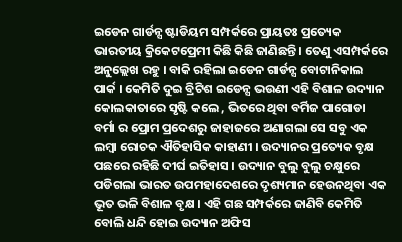ଇଡେନ ଗାର୍ଡନ୍ସ ଷ୍ଟାଡିୟମ ସମ୍ପର୍କରେ ପ୍ରାୟତଃ ପ୍ରତ୍ୟେକ ଭାରତୀୟ କ୍ରିକେଟପ୍ରେମୀ କିଛି କିଛି ଜାଣିଛନ୍ତି । ତେଣୁ ଏସମ୍ପର୍କରେ ଅନୁଲ୍ଲେଖ ରହୁ । ବାକି ରହିଲା ଇଡେନ ଗାର୍ଡନ୍ସ ବୋଟାନିକାଲ ପାର୍କ । କେମିତି ଦୁଇ ବ୍ରିଟିଶ ଇଡେନ୍ସ ଭଉଣୀ ଏହି ବିଶାଳ ଉଦ୍ୟାନ କୋଲକାତାରେ ସୃଷ୍ଟି କଲେ , ଭିତରେ ଥିବା ବର୍ମିଜ ପାଗୋଡା ବର୍ମା ର ପ୍ରୋମ ପ୍ରଦେଶରୁ ଜାହାଜରେ ଅଣାଗଲା ସେ ସବୁ ଏକ ଲମ୍ବା ରୋଚକ ଐତିହାସିକ କାହାଣୀ । ଉଦ୍ୟାନର ପ୍ରତ୍ୟେକ ବୃକ୍ଷ ପଛରେ ରହିଛି ଦୀର୍ଘ ଇତିହାସ । ଉଦ୍ୟାନ ବୁଲୁ ବୁଲୁ ଚକ୍ଷୁରେ ପଡିଗଲା ଭାରତ ଉପମହାଦେଶରେ ଦୃଶ୍ୟମାନ ହେଉନଥିବା ଏକ ଭୂତ ଭଳି ବିଶାଳ ବୃକ୍ଷ । ଏହି ଗଛ ସମ୍ପର୍କରେ ଜାଣିବି କେମିତି ବୋଲି ଧନ୍ଦି ହୋଇ ଉଦ୍ୟାନ ଅଫିସ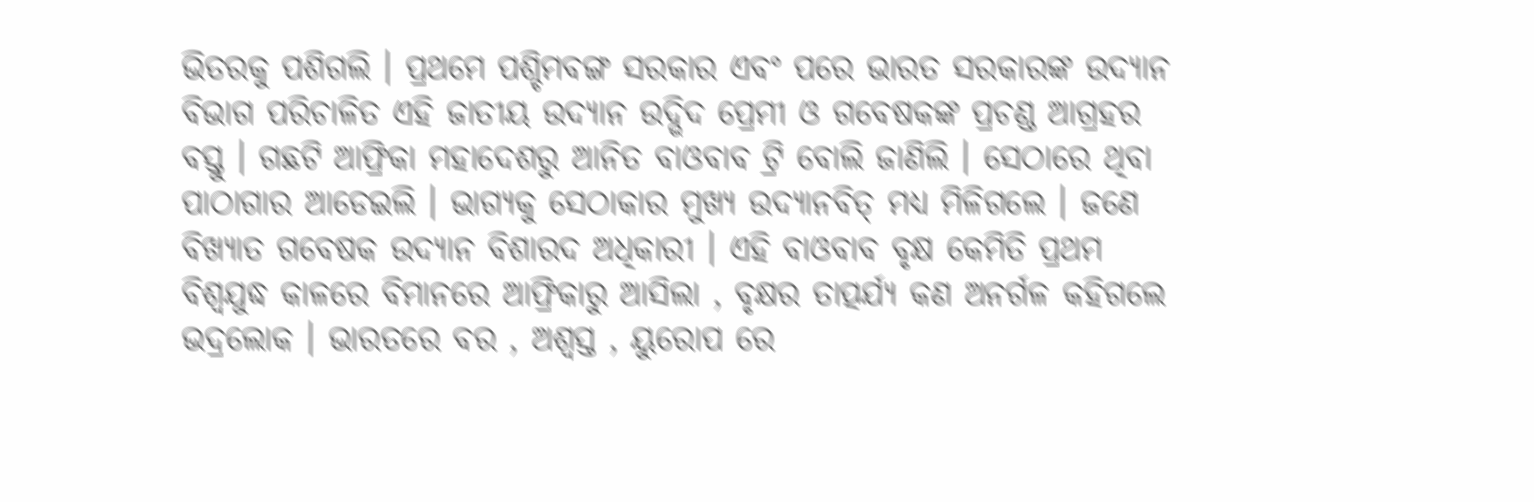ଭିତରକୁ ପଶିଗଲି । ପ୍ରଥମେ ପଶ୍ଚିମବଙ୍ଗ ସରକାର ଏବଂ ପରେ ଭାରତ ସରକାରଙ୍କ ଉଦ୍ୟାନ ବିଭାଗ ପରିଚାଳିତ ଏହି ଜାତୀୟ ଉଦ୍ୟାନ ଉଦ୍ଭିଦ ପ୍ରେମୀ ଓ ଗବେଷକଙ୍କ ପ୍ରଚଣ୍ଡ ଆଗ୍ରହର ବସ୍ତୁ । ଗଛଟି ଆଫ୍ରିକା ମହାଦେଶରୁ ଆନିତ ବାଓବାବ ଟ୍ରି ବୋଲି ଜାଣିଲି । ସେଠାରେ ଥିବା ପାଠାଗାର ଆଡେଇଲି । ଭାଗ୍ୟକୁ ସେଠାକାର ମୁଖ୍ୟ ଉଦ୍ୟାନବିତ୍ ମଧ୍ୟ ମିଳିଗଲେ । ଜଣେ ବିଖ୍ୟାତ ଗବେଷକ ଉଦ୍ୟାନ ବିଶାରଦ ଅଧିକାରୀ । ଏହି ବାଓବାବ ବୃକ୍ଷ କେମିତି ପ୍ରଥମ ବିଶ୍ୱଯୁଦ୍ଧ କାଳରେ ବିମାନରେ ଆଫ୍ରିକାରୁ ଆସିଲା , ବୃକ୍ଷର ତାତ୍ପର୍ଯ୍ୟ କଣ ଅନର୍ଗଳ କହିଗଲେ ଭଦ୍ରଲୋକ । ଭାରତରେ ବର , ଅଶ୍ୱସ୍ତ , ୟୁରୋପ ରେ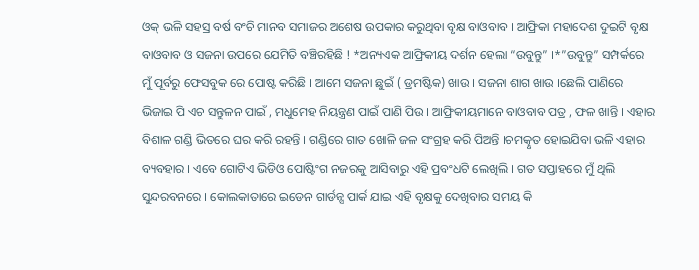ଓକ୍ ଭଳି ସହସ୍ର ବର୍ଷ ବଂଚି ମାନବ ସମାଜର ଅଶେଷ ଉପକାର କରୁଥିବା ବୃକ୍ଷ ବାଓବାବ । ଆଫ୍ରିକା ମହାଦେଶ ଦୁଇଟି ବୃକ୍ଷ ବାଓବାବ ଓ ସଜନା ଉପରେ ଯେମିତି ବଞ୍ଚିରହିଛି ! *ଅନ୍ୟଏକ ଆଫ୍ରିକୀୟ ଦର୍ଶନ ହେଲା “ଉବୁନ୍ତୁ” ।*”ଉବୁନ୍ତୁ” ସମ୍ପର୍କରେ ମୁଁ ପୂର୍ବରୁ ଫେସବୁକ ରେ ପୋଷ୍ଟ କରିଛି । ଆମେ ସଜନା ଛୁଇଁ ( ଡ୍ରମଷ୍ଟିକ) ଖାଉ । ସଜନା ଶାଗ ଖାଉ ।ଛେଲି ପାଣିରେ ଭିଜାଇ ପି ଏଚ ସନ୍ତୁଳନ ପାଇଁ , ମଧୁମେହ ନିୟନ୍ତ୍ରଣ ପାଇଁ ପାଣି ପିଉ । ଆଫ୍ରିକୀୟମାନେ ବାଓବାବ ପତ୍ର , ଫଳ ଖାନ୍ତି । ଏହାର ବିଶାଳ ଗଣ୍ଡି ଭିତରେ ଘର କରି ରହନ୍ତି । ଗଣ୍ଡିରେ ଗାତ ଖୋଳି ଜଳ ସଂଗ୍ରହ କରି ପିଅନ୍ତି ।ଚମତ୍କୃତ ହୋଇଯିବା ଭଳି ଏହାର ବ୍ୟବହାର । ଏବେ ଗୋଟିଏ ଭିଡିଓ ପୋଷ୍ଟିଂଗ ନଜରକୁ ଆସିବାରୁ ଏହି ପ୍ରବଂଧଟି ଲେଖିଲି । ଗତ ସପ୍ତାହରେ ମୁଁ ଥିଲି ସୁନ୍ଦରବନରେ । କୋଲକାତାରେ ଇଡେନ ଗାର୍ଡନ୍ସ ପାର୍କ ଯାଇ ଏହି ବୃକ୍ଷକୁ ଦେଖିବାର ସମୟ କି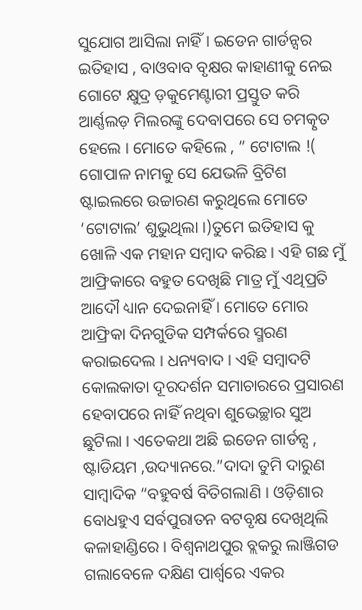ସୁଯୋଗ ଆସିଲା ନାହିଁ । ଇଡେନ ଗାର୍ଡନ୍ସର ଇତିହାସ , ବାଓବାବ ବୃକ୍ଷର କାହାଣୀକୁ ନେଇ ଗୋଟେ କ୍ଷୁଦ୍ର ଡ଼କୁମେଣ୍ଟାରୀ ପ୍ରସ୍ତୁତ କରି ଆର୍ଣ୍ଣଲଡ଼ ମିଲରଙ୍କୁ ଦେବାପରେ ସେ ଚମତ୍କୃତ ହେଲେ । ମୋତେ କହିଲେ , ” ଟୋଟାଲ !( ଗୋପାଳ ନାମକୁ ସେ ଯେଭଳି ବ୍ରିଟିଶ ଷ୍ଟାଇଲରେ ଉଚ୍ଚାରଣ କରୁଥିଲେ ମୋତେ ‘ଟୋଟାଲ’ ଶୁଭୁଥିଲା ।)ତୁମେ ଇତିହାସ କୁ ଖୋଳି ଏକ ମହାନ ସମ୍ବାଦ କରିଛ । ଏହି ଗଛ ମୁଁ ଆଫ୍ରିକାରେ ବହୁତ ଦେଖିଛି ମାତ୍ର ମୁଁ ଏଥିପ୍ରତି ଆଦୌ ଧ୍ୟାନ ଦେଇନାହିଁ । ମୋତେ ମୋର ଆଫ୍ରିକା ଦିନଗୁଡିକ ସମ୍ପର୍କରେ ସ୍ମରଣ କରାଇଦେଲ । ଧନ୍ୟବାଦ । ଏହି ସମ୍ବାଦଟି କୋଲକାତା ଦୂରଦର୍ଶନ ସମାଚାରରେ ପ୍ରସାରଣ ହେବାପରେ ନାହିଁ ନଥିବା ଶୁଭେଚ୍ଛାର ସୁଅ ଛୁଟିଲା । ଏତେକଥା ଅଛି ଇଡେନ ଗାର୍ଡନ୍ସ , ଷ୍ଟାଡିୟମ ,ଉଦ୍ୟାନରେ.”ଦାଦା ତୁମି ଦାରୁଣ ସାମ୍ବାଦିକ “ବହୁବର୍ଷ ବିତିଗଲାଣି । ଓଡ଼ିଶାର ବୋଧହୁଏ ସର୍ବପୁରାତନ ବଟବୃକ୍ଷ ଦେଖିଥିଲି କଳାହାଣ୍ଡିରେ । ବିଶ୍ୱନାଥପୁର ବ୍ଲକରୁ ଲାଞ୍ଜିଗଡ ଗଲାବେଳେ ଦକ୍ଷିଣ ପାର୍ଶ୍ଵରେ ଏକର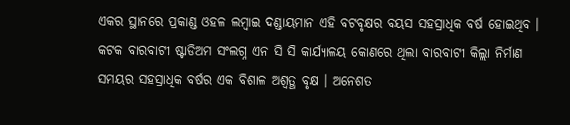ଏକର ସ୍ଥାନରେ ପ୍ରକାଣ୍ଡ ଓହଳ ଲମ୍ବାଇ ଦଣ୍ଡାୟମାନ ଏହି ବଟବୃକ୍ଷର ବୟସ ସହସ୍ରାଧିକ ବର୍ଷ ହୋଇଥିବ । କଟକ ବାରବାଟୀ ଷ୍ଟାଡିଅମ ସଂଲଗ୍ନ ଏନ ସି ସି କାର୍ଯ୍ୟାଳୟ କୋଣରେ ଥିଲା ବାରବାଟୀ କିଲ୍ଲା ନିର୍ମାଣ ସମୟର ସହସ୍ରାଧିକ ବର୍ଷର ଏକ ବିଶାଳ ଅଶ୍ୱତ୍ଥ ବୃକ୍ଷ । ଅନେଶତ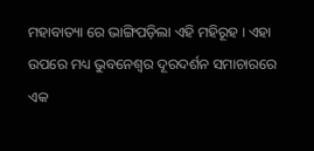ମହାବାତ୍ୟା ରେ ଭାଙ୍ଗିପଡ଼ିଲା ଏହି ମହିରୂହ । ଏହା ଉପରେ ମଧ୍ୟ ଭୁବନେଶ୍ୱର ଦୂରଦର୍ଶନ ସମାଚାରରେ ଏକ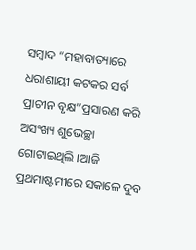ସମ୍ବାଦ “ମହାବାତ୍ୟାରେ ଧରାଶାୟୀ କଟକର ସର୍ବ ପ୍ରାଚୀନ ବୃକ୍ଷ”ପ୍ରସାରଣ କରି ଅସଂଖ୍ୟ ଶୁଭେଚ୍ଛା ଗୋଟାଇଥିଲି ।ଆଜି ପ୍ରଥମାଷ୍ଟମୀରେ ସକାଳେ ଦୁବ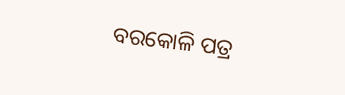ବରକୋଳି ପତ୍ର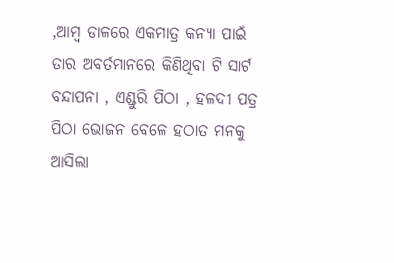,ଆମ୍ବ ଡାଳରେ ଏକମାତ୍ର କନ୍ୟା ପାଇଁ ତାର ଅବର୍ତମାନରେ କିଣିଥିବା ଟି ସାର୍ଟ ବନ୍ଦାପନା , ଏଣ୍ଡୁରି ପିଠା , ହଳଦୀ ପତ୍ର ପିଠା ଭୋଜନ ବେଳେ ହଠାତ ମନକୁ ଆସିଲା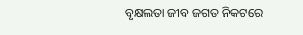ବୃକ୍ଷଲତା ଜୀବ ଜଗତ ନିକଟରେ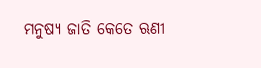ମନୁଷ୍ୟ ଜାତି କେତେ ଋଣୀ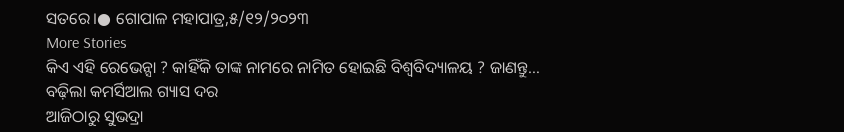ସତରେ।● ଗୋପାଳ ମହାପାତ୍ର,୫/୧୨/୨୦୨୩
More Stories
କିଏ ଏହି ରେଭେନ୍ସା ? କାହିଁକି ତାଙ୍କ ନାମରେ ନାମିତ ହୋଇଛି ବିଶ୍ୱବିଦ୍ୟାଳୟ ? ଜାଣନ୍ତୁ…
ବଢ଼ିଲା କମର୍ସିଆଲ ଗ୍ୟାସ ଦର
ଆଜିଠାରୁ ସୁଭଦ୍ରା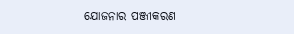ଯୋଜନାର ପଞ୍ଜୀକରଣ